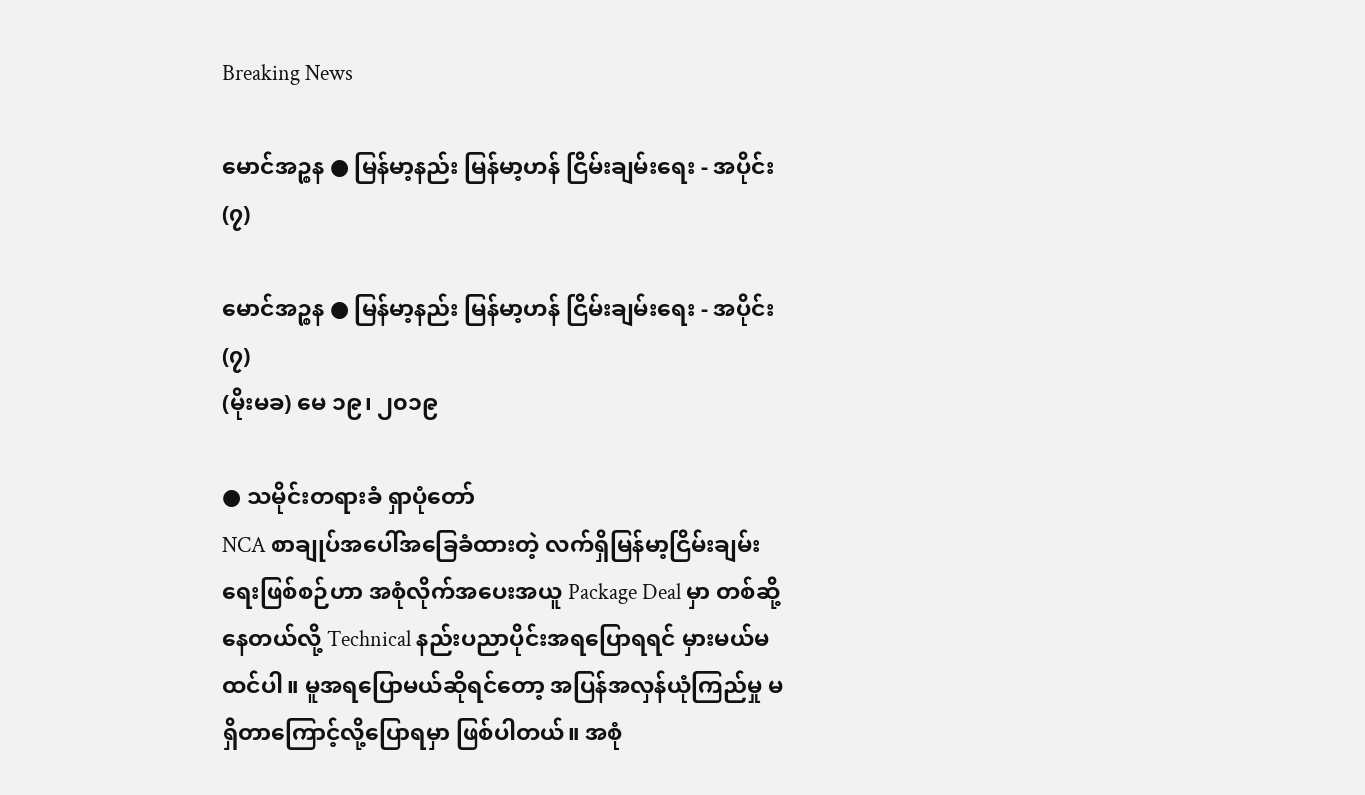Breaking News

မောင်အဉ္စန ● မြန်မာ့နည်း မြန်မာ့ဟန် ငြိမ်းချမ်းရေး - အပိုင်း (၇)

မောင်အဉ္စန ● မြန်မာ့နည်း မြန်မာ့ဟန် ငြိမ်းချမ်းရေး - အပိုင်း (၇)
(မိုးမခ) မေ ၁၉၊ ၂၀၁၉

● သမိုင်းတရားခံ ရှာပုံတော်
NCA စာချုပ်အပေါ်အခြေခံထားတဲ့ လက်ရှိမြန်မာ့ငြိမ်းချမ်းရေးဖြစ်စဉ်ဟာ အစုံလိုက်အပေးအယူ Package Deal မှာ တစ်ဆို့ နေတယ်လို့ Technical နည်းပညာပိုင်းအရပြောရရင် မှားမယ်မထင်ပါ။ မူအရပြောမယ်ဆိုရင်တော့ အပြန်အလှန်ယုံကြည်မှု မရှိတာကြောင့်လို့ပြောရမှာ ဖြစ်ပါတယ်။ အစုံ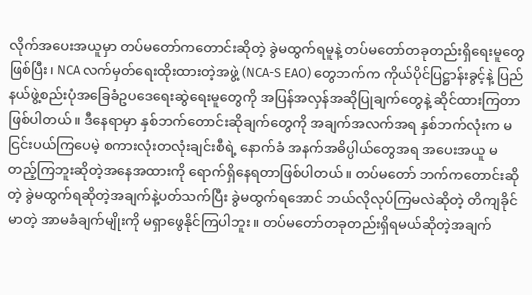လိုက်အပေးအယူမှာ တပ်မတော်ကတောင်းဆိုတဲ့ ခွဲမထွက်ရမူနဲ့ တပ်မတော်တခုတည်းရှိရေးမူတွေဖြစ်ပြီး၊ NCA လက်မှတ်ရေးထိုးထားတဲ့အဖွဲ့ (NCA-S EAO) တွေဘက်က ကိုယ်ပိုင်ပြဋ္ဌာန်းခွင့်နဲ့ ပြည်နယ်ဖွဲ့စည်းပုံအခြေခံဥပဒေရေးဆွဲရေးမူတွေကို အပြန်အလှန်အဆိုပြုချက်တွေနဲ့ ဆိုင်ထားကြတာဖြစ်ပါတယ်။ ဒီနေရာမှာ နှစ်ဘက်တောင်းဆိုချက်တွေကို အချက်အလက်အရ နှစ်ဘက်လုံးက မငြင်းပယ်ကြပေမဲ့ စကားလုံးတလုံးချင်းစီရဲ့ နောက်ခံ အနက်အဓိပ္ပါယ်တွေအရ အပေးအယူ မတည့်ကြဘူးဆိုတဲ့အနေအထားကို ရောက်ရှိနေရတာဖြစ်ပါတယ်။ တပ်မတော် ဘက်ကတောင်းဆိုတဲ့ ခွဲမထွက်ရဆိုတဲ့အချက်နဲ့ပတ်သက်ပြီး ခွဲမထွက်ရအောင် ဘယ်လိုလုပ်ကြမလဲဆိုတဲ့ တိကျခိုင်မာတဲ့ အာမခံချက်မျိုးကို မရှာဖွေနိုင်ကြပါဘူး။ တပ်မတော်တခုတည်းရှိရမယ်ဆိုတဲ့အချက်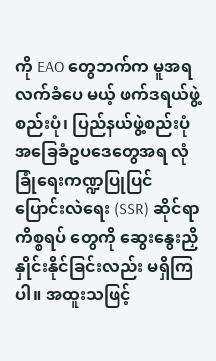ကို EAO တွေဘက်က မူအရလက်ခံပေ မယ့် ဖက်ဒရယ်ဖွဲ့စည်းပုံ၊ ပြည်နယ်ဖွဲ့စည်းပုံအခြေခံဥပဒေတွေအရ လုံခြုံရေးကဏ္ဍပြုပြင်ပြောင်းလဲရေး (SSR) ဆိုင်ရာကိစ္စရပ် တွေကို ဆွေးနွေးညှိနှိုင်းနိုင်ခြင်းလည်း မရှိကြပါ။ အထူးသဖြင့်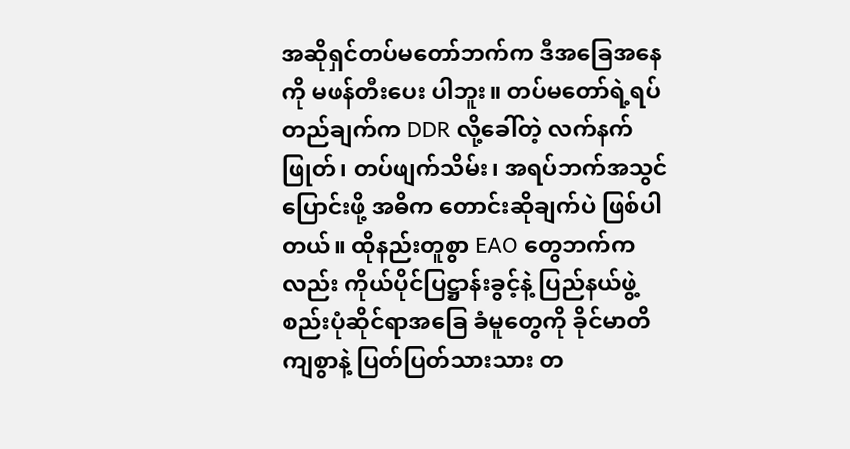အဆိုရှင်တပ်မတော်ဘက်က ဒီအခြေအနေကို မဖန်တီးပေး ပါဘူး။ တပ်မတော်ရဲ့ရပ်တည်ချက်က DDR လို့ခေါ်တဲ့ လက်နက်ဖြုတ်၊ တပ်ဖျက်သိမ်း၊ အရပ်ဘက်အသွင်ပြောင်းဖို့ အဓိက တောင်းဆိုချက်ပဲ ဖြစ်ပါတယ်။ ထိုနည်းတူစွာ EAO တွေဘက်ကလည်း ကိုယ်ပိုင်ပြဋ္ဌာန်းခွင့်နဲ့ ပြည်နယ်ဖွဲ့စည်းပုံဆိုင်ရာအခြေ ခံမူတွေကို ခိုင်မာတိကျစွာနဲ့ ပြတ်ပြတ်သားသား တ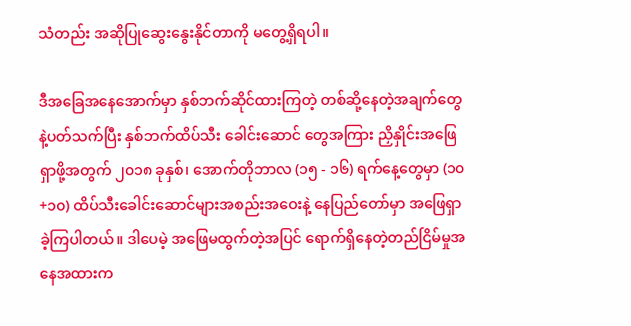သံတည်း အဆိုပြုဆွေးနွေးနိုင်တာကို မတွေ့ရှိရပါ။

ဒီအခြေအနေအောက်မှာ နှစ်ဘက်ဆိုင်ထားကြတဲ့ တစ်ဆို့နေတဲ့အချက်တွေနဲ့ပတ်သက်ပြီး နှစ်ဘက်ထိပ်သီး ခေါင်းဆောင် တွေအကြား ညှိနှိုင်းအဖြေရှာဖို့အတွက် ၂၀၁၈ ခုနှစ်၊ အောက်တိုဘာလ (၁၅ - ၁၆) ရက်နေ့တွေမှာ (၁၀+၁၀) ထိပ်သီးခေါင်းဆောင်များအစည်းအဝေးနဲ့ နေပြည်တော်မှာ အဖြေရှာခဲ့ကြပါတယ်။ ဒါပေမဲ့ အဖြေမထွက်တဲ့အပြင် ရောက်ရှိနေတဲ့တည်ငြိမ်မှုအနေအထားက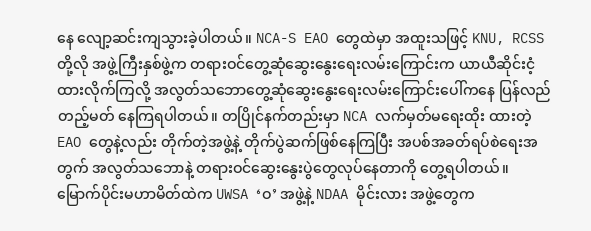နေ လျော့ဆင်းကျသွားခဲ့ပါတယ်။ NCA-S EAO တွေထဲမှာ အထူးသဖြင့် KNU, RCSS တို့လို အဖွဲ့ကြီးနှစ်ဖွဲ့က တရားဝင်တွေ့ဆုံဆွေးနွေးရေးလမ်းကြောင်းက ယာယီဆိုင်းငံ့ထားလိုက်ကြလို့ အလွတ်သဘောတွေ့ဆုံဆွေးနွေးရေးလမ်းကြောင်းပေါ်ကနေ ပြန်လည်တည့်မတ် နေကြရပါတယ်။ တပြိုင်နက်တည်းမှာ NCA လက်မှတ်မရေးထိုး ထားတဲ့ EAO တွေနဲ့လည်း တိုက်တဲ့အဖွဲ့နဲ့ တိုက်ပွဲဆက်ဖြစ်နေကြပြီး အပစ်အခတ်ရပ်စဲရေးအတွက် အလွတ်သဘောနဲ့ တရားဝင်ဆွေးနွေးပွဲတွေလုပ်နေတာကို တွေ့ရပါတယ်။ မြောက်ပိုင်းမဟာမိတ်ထဲက UWSA ‘ဝ’ အဖွဲ့နဲ့ NDAA မိုင်းလား အဖွဲ့တွေက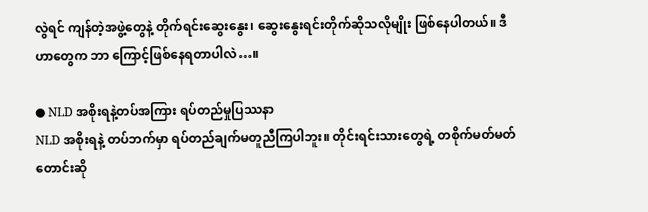လွဲရင် ကျန်တဲ့အဖွဲ့တွေနဲ့ တိုက်ရင်းဆွေးနွေး၊ ဆွေးနွေးရင်းတိုက်ဆိုသလိုမျိုး ဖြစ်နေပါတယ်။ ဒီဟာတွေက ဘာ ကြောင့်ဖြစ်နေရတာပါလဲ…။

● NLD အစိုးရနဲ့တပ်အကြား ရပ်တည်မှုပြဿနာ
NLD အစိုးရနဲ့ တပ်ဘက်မှာ ရပ်တည်ချက်မတူညီကြပါဘူး။ တိုင်းရင်းသားတွေရဲ့ တစိုက်မတ်မတ် တောင်းဆို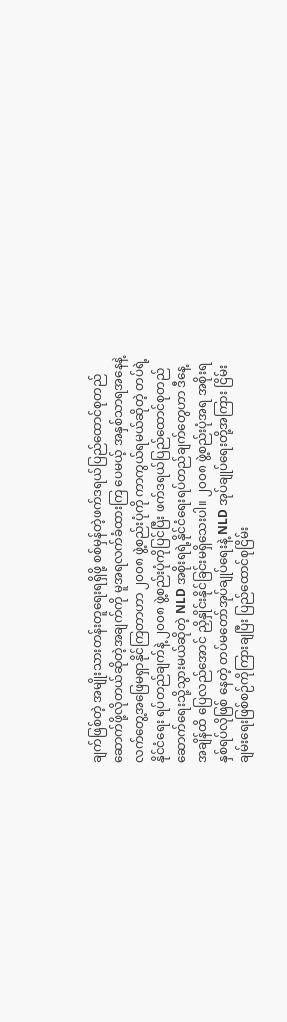ချက်ဖြစ်တဲ့ အမျိုးသားတန်းတူရေးရရှိဖို့ စစ်မှန်တဲ့ဖက်ဒရယ်ပြည်ထောင်စုတည်ဆောက်ဖို့လိုတယ်ဆိုတဲ့အချက်ကို မူအရလက်ခံထားကြ ပေမယ့် အနှစ်သာရအနေနဲ့ လက်တွေ့အဖြေမရှာနိုင်ကြတာဟာ ၂၀၀၈ ဖွဲ့စည်းပုံကို ကာကွယ်ရမယ်ဆိုတဲ့ တပ်ရဲ့နိုင်ငံရေး ရပ်တည်ချက်နဲ့ ၂၀၀၈ ဖွဲ့စည်းပုံကိုပြင်ပြီး ဖက်ဒရယ်ပြည်ထောင်စုတည်ဆောက်ရေးသို့သွားမယ်ဆိုတဲ့ NLD အစိုးရရဲ့နိုင်ငံရေးရပ်တည်ချက်တွေဟာ ဒီနေ့အချိန်ထိ ပြေလည်အောင် ညှိနှိုင်းနိုင်ခြင်းမရှိသေးပါ။ ၂၀၀၈ ဖွဲ့စည်းပုံအရ အစိုးရနှစ်ရပ်လိုဖြစ် နေတဲ့ တပ်မတော်အုပ်ချုပ်ရေးနဲ့ NLD အုပ်ချုပ်ရေးတို့အကြား ငြိမ်းချမ်းရေးဖြစ်စဉ်ကိုကြားချပြီး ပြည်ထောင်စုငြိမ်း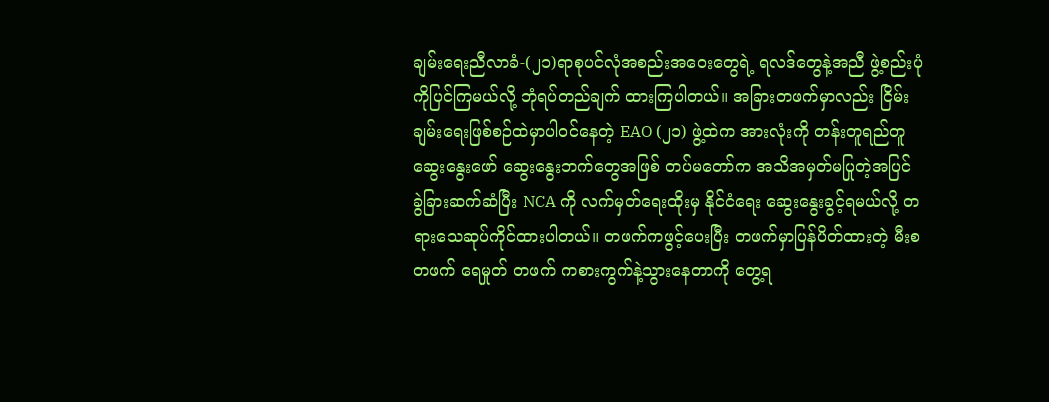ချမ်းရေးညီလာခံ-(၂၁)ရာစုပင်လုံအစည်းအဝေးတွေရဲ့ ရလဒ်တွေနဲ့အညီ ဖွဲ့စည်းပုံကိုပြင်ကြမယ်လို့ ဘုံရပ်တည်ချက် ထားကြပါတယ်။ အခြားတဖက်မှာလည်း ငြိမ်းချမ်းရေးဖြစ်စဉ်ထဲမှာပါဝင်နေတဲ့ EAO (၂၁) ဖွဲ့ထဲက အားလုံးကို တန်းတူရည်တူ ဆွေးနွေးဖော် ဆွေးနွေးဘက်တွေအဖြစ် တပ်မတော်က အသိအမှတ်မပြုတဲ့အပြင် ခွဲခြားဆက်ဆံပြီး NCA ကို လက်မှတ်ရေးထိုးမှ နိုင်ငံရေး ဆွေးနွေးခွင့်ရမယ်လို့ တရားသေဆုပ်ကိုင်ထားပါတယ်။ တဖက်ကဖွင့်ပေးပြီး တဖက်မှာပြန်ပိတ်ထားတဲ့ မီးစတဖက် ရေမှုတ် တဖက် ကစားကွက်နဲ့သွားနေတာကို တွေ့ရ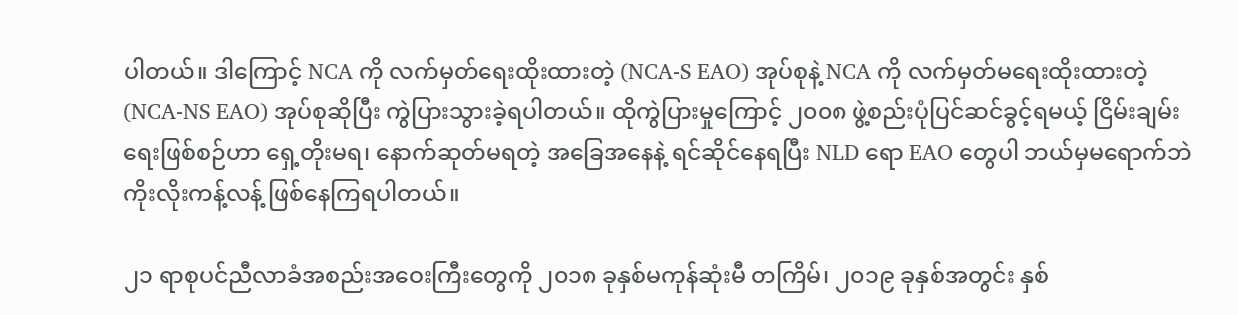ပါတယ်။ ဒါကြောင့် NCA ကို လက်မှတ်ရေးထိုးထားတဲ့ (NCA-S EAO) အုပ်စုနဲ့ NCA ကို လက်မှတ်မရေးထိုးထားတဲ့ (NCA-NS EAO) အုပ်စုဆိုပြီး ကွဲပြားသွားခဲ့ရပါတယ်။ ထိုကွဲပြားမှုကြောင့် ၂၀၀၈ ဖွဲ့စည်းပုံပြင်ဆင်ခွင့်ရမယ့် ငြိမ်းချမ်းရေးဖြစ်စဉ်ဟာ ရှေ့တိုးမရ၊ နောက်ဆုတ်မရတဲ့ အခြေအနေနဲ့ ရင်ဆိုင်နေရပြီး NLD ရော EAO တွေပါ ဘယ်မှမရောက်ဘဲ ကိုးလိုးကန့်လန့် ဖြစ်နေကြရပါတယ်။

၂၁ ရာစုပင်ညီလာခံအစည်းအဝေးကြီးတွေကို ၂၀၁၈ ခုနှစ်မကုန်ဆုံးမီ တကြိမ်၊ ၂၀၁၉ ခုနှစ်အတွင်း နှစ်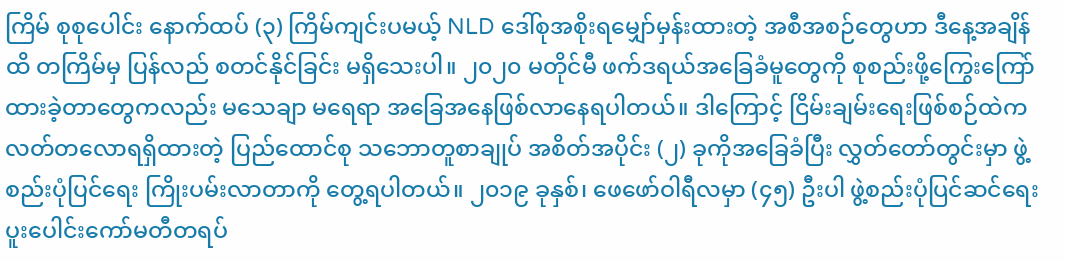ကြိမ် စုစုပေါင်း နောက်ထပ် (၃) ကြိမ်ကျင်းပမယ့် NLD ဒေါ်စုအစိုးရမျှော်မှန်းထားတဲ့ အစီအစဉ်တွေဟာ ဒီနေ့အချိန်ထိ တကြိမ်မှ ပြန်လည် စတင်နိုင်ခြင်း မရှိသေးပါ။ ၂၀၂၀ မတိုင်မီ ဖက်ဒရယ်အခြေခံမူတွေကို စုစည်းဖို့ကြွေးကြော်ထားခဲ့တာတွေကလည်း မသေချာ မရေရာ အခြေအနေဖြစ်လာနေရပါတယ်။ ဒါကြောင့် ငြိမ်းချမ်းရေးဖြစ်စဉ်ထဲက လတ်တလောရရှိထားတဲ့ ပြည်ထောင်စု သဘောတူစာချုပ် အစိတ်အပိုင်း (၂) ခုကိုအခြေခံပြီး လွှတ်တော်တွင်းမှာ ဖွဲ့စည်းပုံပြင်ရေး ကြိုးပမ်းလာတာကို တွေ့ရပါတယ်။ ၂၀၁၉ ခုနှစ်၊ ဖေဖော်ဝါရီလမှာ (၄၅) ဦးပါ ဖွဲ့စည်းပုံပြင်ဆင်ရေး ပူးပေါင်းကော်မတီတရပ်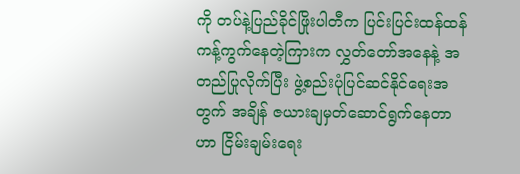ကို တပ်နဲ့ပြည်ခိုင်ဖြိုးပါတီက ပြင်းပြင်းထန်ထန် ကန့်ကွက်နေတဲ့ကြားက လွှတ်တော်အနေနဲ့ အတည်ပြုလိုက်ပြီး ဖွဲ့စည်းပုံပြင်ဆင်နိုင်ရေးအတွက် အချိန် ဇယားချမှတ်ဆောင်ရွက်နေတာဟာ ငြိမ်းချမ်းရေး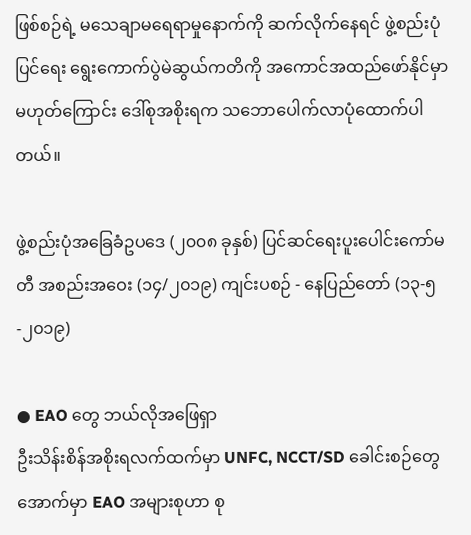ဖြစ်စဉ်ရဲ့ မသေချာမရေရာမှုနောက်ကို ဆက်လိုက်နေရင် ဖွဲ့စည်းပုံပြင်ရေး ရွေးကောက်ပွဲမဲဆွယ်ကတိကို အကောင်အထည်ဖော်နိုင်မှာမဟုတ်ကြောင်း ဒေါ်စုအစိုးရက သဘောပေါက်လာပုံထောက်ပါ တယ်။

ဖွဲ့စည်းပုံအခြေခံဥပဒေ (၂၀၀၈ ခုနှစ်) ပြင်ဆင်ရေးပူးပေါင်းကော်မတီ အစည်းအဝေး (၁၄/၂၀၁၉) ကျင်းပစဉ် - နေပြည်တော် (၁၃-၅-၂၀၁၉)

● EAO တွေ ဘယ်လိုအဖြေရှာ
ဦးသိန်းစိန်အစိုးရလက်ထက်မှာ UNFC, NCCT/SD ခေါင်းစဉ်တွေအောက်မှာ EAO အများစုဟာ စု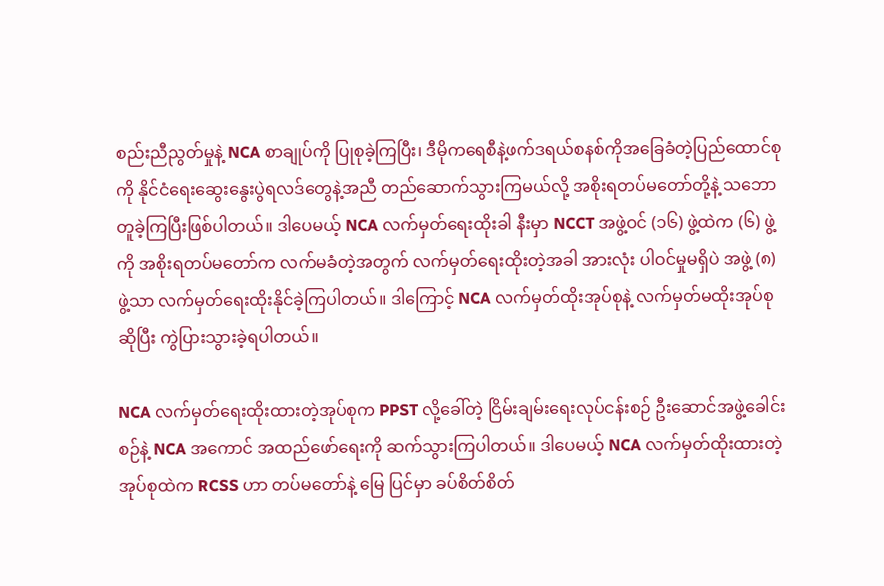စည်းညီညွတ်မှုနဲ့ NCA စာချုပ်ကို ပြုစုခဲ့ကြပြီး၊ ဒီမိုကရေစီနဲ့ဖက်ဒရယ်စနစ်ကိုအခြေခံတဲ့ပြည်ထောင်စုကို နိုင်ငံရေးဆွေးနွေးပွဲရလဒ်တွေနဲ့အညီ တည်ဆောက်သွားကြမယ်လို့ အစိုးရတပ်မတော်တို့နဲ့ သဘောတူခဲ့ကြပြီးဖြစ်ပါတယ်။ ဒါပေမယ့် NCA လက်မှတ်ရေးထိုးခါ နီးမှာ NCCT အဖွဲ့ဝင် (၁၆) ဖွဲ့ထဲက (၆) ဖွဲ့ကို အစိုးရတပ်မတော်က လက်မခံတဲ့အတွက် လက်မှတ်ရေးထိုးတဲ့အခါ အားလုံး ပါဝင်မှုမရှိပဲ အဖွဲ့ (၈) ဖွဲ့သာ လက်မှတ်ရေးထိုးနိုင်ခဲ့ကြပါတယ်။ ဒါကြောင့် NCA လက်မှတ်ထိုးအုပ်စုနဲ့ လက်မှတ်မထိုးအုပ်စု ဆိုပြီး ကွဲပြားသွားခဲ့ရပါတယ်။

NCA လက်မှတ်ရေးထိုးထားတဲ့အုပ်စုက PPST လို့ခေါ်တဲ့ ငြိမ်းချမ်းရေးလုပ်ငန်းစဉ် ဦးဆောင်အဖွဲ့ခေါင်းစဉ်နဲ့ NCA အကောင် အထည်ဖော်ရေးကို ဆက်သွားကြပါတယ်။ ဒါပေမယ့် NCA လက်မှတ်ထိုးထားတဲ့အုပ်စုထဲက RCSS ဟာ တပ်မတော်နဲ့ မြေ ပြင်မှာ ခပ်စိတ်စိတ်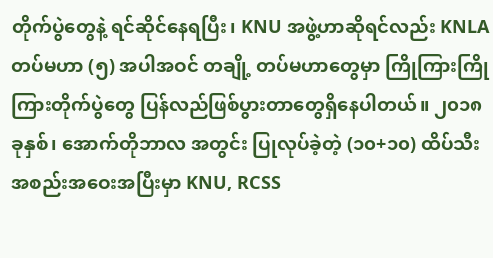တိုက်ပွဲတွေနဲ့ ရင်ဆိုင်နေရပြီး၊ KNU အဖွဲ့ဟာဆိုရင်လည်း KNLA တပ်မဟာ (၅) အပါအဝင် တချို့ တပ်မဟာတွေမှာ ကြိုကြားကြိုကြားတိုက်ပွဲတွေ ပြန်လည်ဖြစ်ပွားတာတွေရှိနေပါတယ်။ ၂၀၁၈ ခုနှစ်၊ အောက်တိုဘာလ အတွင်း ပြုလုပ်ခဲ့တဲ့ (၁၀+၁၀) ထိပ်သီးအစည်းအဝေးအပြီးမှာ KNU, RCSS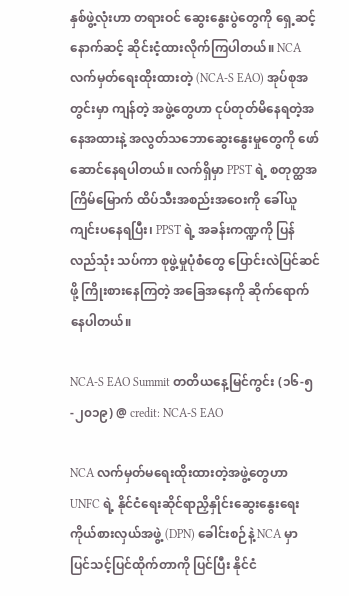နှစ်ဖွဲ့လုံးဟာ တရားဝင် ဆွေးနွေးပွဲတွေကို ရှေ့ဆင့်နောက်ဆင့် ဆိုင်းငံ့ထားလိုက်ကြပါတယ်။ NCA လက်မှတ်ရေးထိုးထားတဲ့ (NCA-S EAO) အုပ်စုအတွင်းမှာ ကျန်တဲ့ အဖွဲ့တွေဟာ ငုပ်တုတ်မိနေရတဲ့အနေအထားနဲ့ အလွတ်သဘောဆွေးနွေးမှုတွေကို ဖော်ဆောင်နေရပါတယ်။ လက်ရှိမှာ PPST ရဲ့ စတုတ္ထအကြိမ်မြောက် ထိပ်သီးအစည်းအဝေးကို ခေါ်ယူကျင်းပနေရပြီး၊ PPST ရဲ့ အခန်းကဏ္ဍကို ပြန်လည်သုံး သပ်ကာ စုဖွဲ့မှုပုံစံတွေ ပြောင်းလဲပြင်ဆင်ဖို့ ကြိုးစားနေကြတဲ့ အခြေအနေကို ဆိုက်ရောက်နေပါတယ်။

NCA-S EAO Summit တတိယနေ့မြင်ကွင်း (၁၆-၅-၂၀၁၉) @ credit: NCA-S EAO

NCA လက်မှတ်မရေးထိုးထားတဲ့အဖွဲ့တွေဟာ UNFC ရဲ့ နိုင်ငံရေးဆိုင်ရာညှိနှိုင်းဆွေးနွေးရေးကိုယ်စားလှယ်အဖွဲ့ (DPN) ခေါင်းစဉ်နဲ့ NCA မှာ ပြင်သင့်ပြင်ထိုက်တာကို ပြင်ပြီး နိုင်ငံ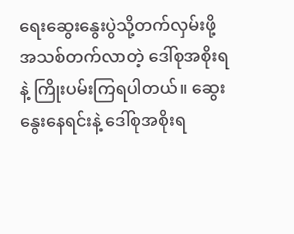ရေးဆွေးနွေးပွဲသို့တက်လှမ်းဖို့ အသစ်တက်လာတဲ့ ဒေါ်စုအစိုးရနဲ့ ကြိုးပမ်းကြရပါတယ်။ ဆွေးနွေးနေရင်းနဲ့ ဒေါ်စုအစိုးရ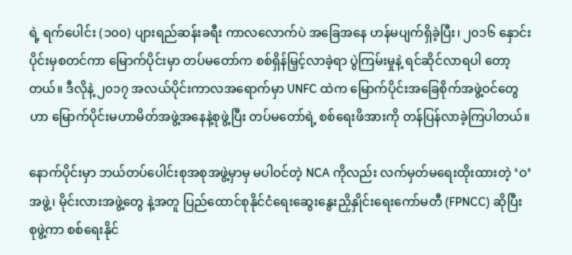ရဲ့ ရက်ပေါင်း (၁၀၀) ပျားရည်ဆန်းခရီး ကာလလောက်ပဲ အခြေအနေ ဟန်မပျက်ရှိခဲ့ပြီး၊ ၂၀၁၆ နှောင်းပိုင်းမှစတင်ကာ မြောက်ပိုင်းမှာ တပ်မတော်က စစ်ရှိန်မြှင့်လာခဲ့ရာ ပွဲကြမ်းမှုနဲ့ ရင်ဆိုင်လာရပါ တော့တယ်။ ဒီလိုနဲ့ ၂၀၁၇ အလယ်ပိုင်းကာလအရောက်မှာ UNFC ထဲက မြောက်ပိုင်းအခြေစိုက်အဖွဲ့ဝင်တွေဟာ မြောက်ပိုင်းမဟာမိတ်အဖွဲ့အနေနဲ့စုဖွဲ့ပြီး တပ်မတော်ရဲ့ စစ်ရေးဖိအားကို တန်ပြန်လာခဲ့ကြပါတယ်။

နောက်ပိုင်းမှာ ဘယ်တပ်ပေါင်းစုအစုအဖွဲ့မှာမှ မပါဝင်တဲ့ NCA ကိုလည်း လက်မှတ်မရေးထိုးထားတဲ့ ‘ဝ’အဖွဲ့၊ မိုင်းလားအဖွဲ့တွေ နဲ့အတူ ပြည်ထောင်စုနိုင်ငံရေးဆွေးနွေးညှိနှိုင်းရေးကော်မတီ (FPNCC) ဆိုပြီး စုဖွဲ့ကာ စစ်ရေးနိုင်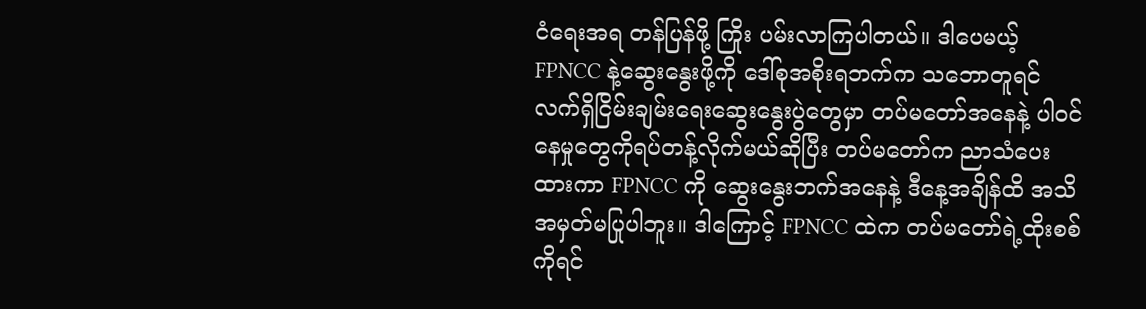ငံရေးအရ တန်ပြန်ဖို့ ကြိုး ပမ်းလာကြပါတယ်။ ဒါပေမယ့် FPNCC နဲ့ဆွေးနွေးဖို့ကို ဒေါ်စုအစိုးရဘက်က သဘောတူရင် လက်ရှိငြိမ်းချမ်းရေးဆွေးနွေးပွဲတွေမှာ တပ်မတော်အနေနဲ့ ပါဝင်နေမှုတွေကိုရပ်တန့်လိုက်မယ်ဆိုပြီး တပ်မတော်က ညာသံပေးထားကာ FPNCC ကို ဆွေးနွေးဘက်အနေနဲ့ ဒီနေ့အချိန်ထိ အသိအမှတ်မပြုပါဘူး။ ဒါကြောင့် FPNCC ထဲက တပ်မတော်ရဲ့ထိုးစစ်ကိုရင်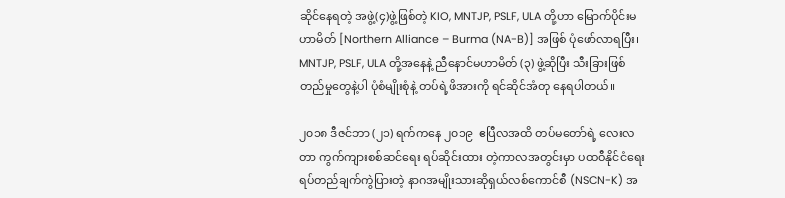ဆိုင်နေရတဲ့ အဖွဲ့(၄)ဖွဲ့ဖြစ်တဲ့ KIO, MNTJP, PSLF, ULA တို့ဟာ မြောက်ပိုင်းမဟာမိတ် [Northern Alliance – Burma (NA-B)] အဖြစ် ပုံဖော်လာရပြီး၊ MNTJP, PSLF, ULA တို့အနေနဲ့ ညီနောင်မဟာမိတ် (၃) ဖွဲ့ဆိုပြီး သီးခြားဖြစ်တည်မှုတွေနဲ့ပါ ပုံစံမျိုးစုံနဲ့ တပ်ရဲ့ဖိအားကို ရင်ဆိုင်အံတု နေရပါတယ်။

၂၀၁၈ ဒီဇင်ဘာ (၂၁) ရက်ကနေ ၂၀၁၉  ဧပြီလအထိ တပ်မတော်ရဲ့ လေးလတာ ကွက်ကျားစစ်ဆင်ရေး ရပ်ဆိုင်းထား တဲ့ကာလအတွင်းမှာ ပထဝီနိုင်ငံရေးရပ်တည်ချက်ကွဲပြားတဲ့ နာဂအမျိုးသားဆိုရှယ်လစ်ကောင်စီ (NSCN-K) အ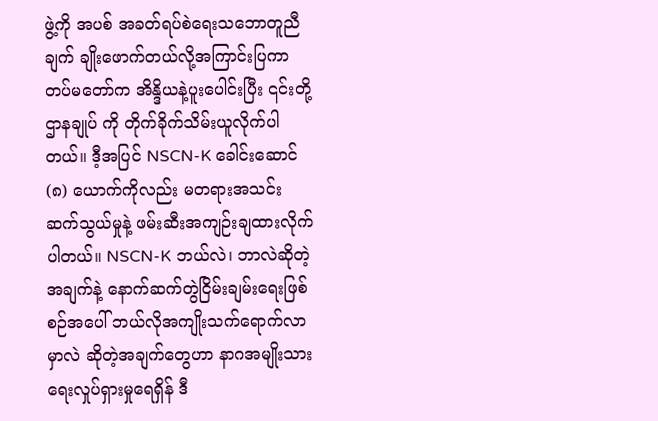ဖွဲ့ကို အပစ် အခတ်ရပ်စဲရေးသဘောတူညီချက် ချိုးဖောက်တယ်လို့အကြာင်းပြကာ တပ်မတော်က အိန္ဒိယနဲ့ပူးပေါင်းပြီး ၎င်းတို့ဌာနချုပ် ကို တိုက်ခိုက်သိမ်းယူလိုက်ပါတယ်။ ဒီ့အပြင် NSCN-K ခေါင်းဆောင် (၈) ယောက်ကိုလည်း မတရားအသင်း ဆက်သွယ်မှုနဲ့ ဖမ်းဆီးအကျဉ်းချထားလိုက်ပါတယ်။ NSCN-K ဘယ်လဲ၊ ဘာလဲဆိုတဲ့အချက်နဲ့ နောက်ဆက်တွဲငြိမ်းချမ်းရေးဖြစ်စဉ်အပေါ် ဘယ်လိုအကျိုးသက်ရောက်လာမှာလဲ ဆိုတဲ့အချက်တွေဟာ နာဂအမျိုးသားရေးလှုပ်ရှားမှုရေရှိန် ဒီ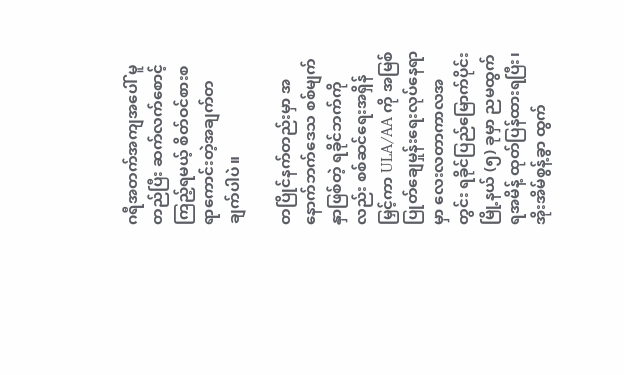ဂရီအတက်အကျအပေါ် မူတည်ပြီး ဆက်လက်စောင့်ကြည့်ရမယ့် စိတ်ဝင်စားစရာကောင်းတဲ့အချက်တချက်ပါပဲ။

တပြိုင်နက်တည်းမှာ အနောက်ဘက်ဒေသ စစ်မျက်နှာဖြစ်တဲ့ ရခိုင်ဘက်ကိုလည်း စစ်ဆင်ရေးအရှိန်မြှင့်ကာ ULA/AA ကို အမြစ်ပြုတ်ချေမှုန်းရေးလုပ်နေရာမှာ လေးလတာကာလအတွင်း ရခိုင်ပြည်မြောက်ပိုင်းမြို့နယ် (၅) ခုမှာ ညမထွက်ရအမိန့် ထုတ်ပြန်ထားရပြီး၊ အိုးအိမ်စွန့်ခွာ ထွက်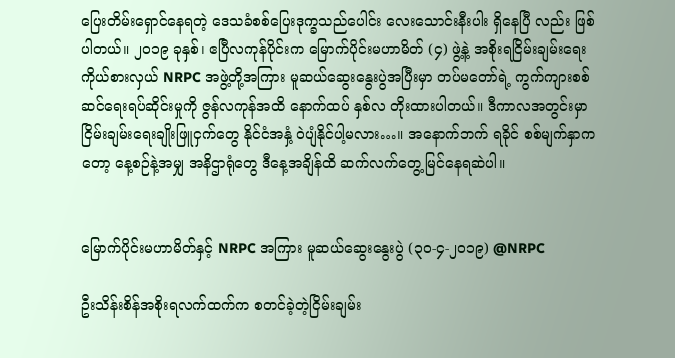ပြေးတိမ်းရှောင်နေရတဲ့ ဒေသခံစစ်ပြေးဒုက္ခသည်ပေါင်း လေးသောင်းနီးပါး ရှိနေပြီ လည်း ဖြစ်ပါတယ်။ ၂၀၁၉ ခုနှစ်၊ ဧပြီလကုန်ပိုင်းက မြောက်ပိုင်းမဟာမိတ် (၄) ဖွဲ့နဲ့ အစိုးရငြိမ်းချမ်းရေးကိုယ်စားလှယ် NRPC အဖွဲ့တို့အကြား မူဆယ်ဆွေးနွေးပွဲအပြီးမှာ တပ်မတော်ရဲ့ ကွက်ကျားစစ်ဆင်ရေးရပ်ဆိုင်းမှုကို ဇွန်လကုန်အထိ နောက်ထပ် နှစ်လ တိုးထားပါတယ်။ ဒီကာလအတွင်းမှာ ငြိမ်းချမ်းရေးချိုးဖြူငှက်တွေ နိုင်ငံအနှံ့ ဝဲပျံနိုင်ပါ့မလား…။ အနောက်ဘက် ရခိုင် စစ်မျက်နှာကတော့ နေ့စဉ်နဲ့အမျှ အနိဌာရုံတွေ ဒီနေ့အချိန်ထိ ဆက်လက်တွေ့မြင်နေရဆဲပါ။


မြောက်ပိုင်းမဟာမိတ်နှင့် NRPC အကြား မူဆယ်ဆွေးနွေးပွဲ (၃၀-၄-၂၀၁၉) @NRPC

ဦးသိန်းစိန်အစိုးရလက်ထက်က စတင်ခဲ့တဲ့ငြိမ်းချမ်း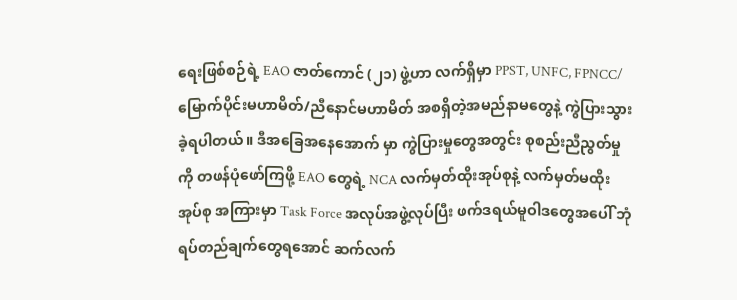ရေးဖြစ်စဉ်ရဲ့ EAO ဇာတ်ကောင် (၂၁) ဖွဲ့ဟာ လက်ရှိမှာ PPST, UNFC, FPNCC/မြောက်ပိုင်းမဟာမိတ်/ညီနောင်မဟာမိတ် အစရှိတဲ့အမည်နာမတွေနဲ့ ကွဲပြားသွားခဲ့ရပါတယ်။ ဒီအခြေအနေအောက် မှာ ကွဲပြားမှုတွေအတွင်း စုစည်းညီညွတ်မှုကို တဖန်ပုံဖော်ကြဖို့ EAO တွေရဲ့ NCA လက်မှတ်ထိုးအုပ်စုနဲ့ လက်မှတ်မထိုးအုပ်စု အကြားမှာ Task Force အလုပ်အဖွဲ့လုပ်ပြီး ဖက်ဒရယ်မူဝါဒတွေအပေါ် ဘုံရပ်တည်ချက်တွေရအောင် ဆက်လက်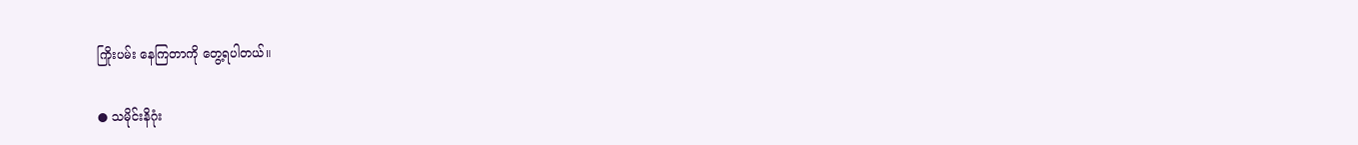ကြိုးပမ်း နေကြတာကို တွေ့ရပါတယ်။

● သမိုင်းနိဂုံး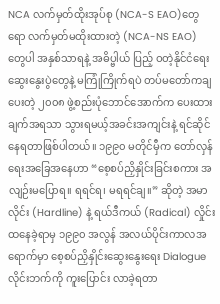NCA လက်မှတ်ထိုးအုပ်စု (NCA-S EAO)တွေရော လက်မှတ်မထိုးထားတဲ့ (NCA-NS EAO) တွေပါ အနှစ်သာရနဲ့ အဓိပ္ဗါယ် ပြည့် ဝတဲ့နိုင်ငံရေးဆွေးနွေးပွဲတွေနဲ့ မကြုံကြိုက်ရပဲ တပ်မတော်ကချပေးတဲ့ ၂၀၀၈ ဖွဲ့စည်းပုံဘောင်အောက်က ပေးထား ချက်အရသာ သွားရမယ့်အခင်းအကျင်းနဲ့ ရင်ဆိုင်နေရတာဖြစ်ပါတယ်။ ၁၉၉၀ မတိုင်မှီက တော်လှန်ရေးအခြေအနေဟာ “စေ့စပ်ညှိနှိုင်းခြင်းစကား အလျဉ်းမပြောရ။ ရရင်ရ၊ မရရင်ချ။” ဆိုတဲ့ အမာလိုင်း (Hardline) နဲ့ ရယ်ဒီကယ် (Radical) လှိုင်း ထနေခဲ့ရာမှ ၁၉၉၀ အလွန် အလယ်ပိုင်းကာလအရောက်မှာ စေ့စပ်ညှိနှိုင်းဆွေးနွေးရေး Dialogue လိုင်းဘက်ကို ကူးပြောင်း လာခဲ့ရတာ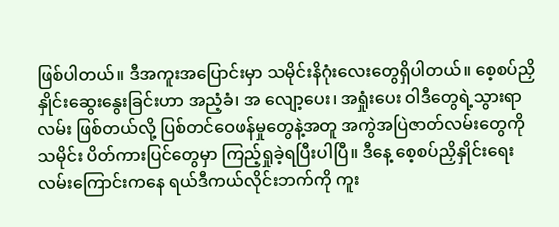ဖြစ်ပါတယ်။ ဒီအကူးအပြောင်းမှာ သမိုင်းနိဂုံးလေးတွေရှိပါတယ်။ စေ့စပ်ညှိနှိုင်းဆွေးနွေးခြင်းဟာ အညံ့ခံ၊ အ လျော့ပေး၊ အရှုံးပေး ဝါဒီတွေရဲ့သွားရာလမ်း ဖြစ်တယ်လို့ ပြစ်တင်ဝေဖန်မှုတွေနဲ့အတူ အကွဲအပြဲဇာတ်လမ်းတွေကို သမိုင်း ပိတ်ကားပြင်တွေမှာ ကြည့်ရှုခဲ့ရပြီးပါပြီ။ ဒီနေ့ စေ့စပ်ညှိနှိုင်းရေးလမ်းကြောင်းကနေ ရယ်ဒီကယ်လိုင်းဘက်ကို ကူး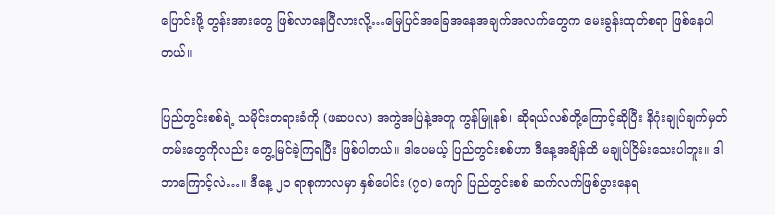ပြောင်းဖို့ တွန်းအားတွေ ဖြစ်လာနေပြီလားလို့…မြေပြင်အခြေအနေအချက်အလက်တွေက မေးခွန်းထုတ်စရာ ဖြစ်နေပါတယ်။

ပြည်တွင်းစစ်ရဲ့ သမိုင်းတရားခံကို (ဖဆပလ) အကွဲအပြဲနဲ့အတူ ကွန်မြူနစ်၊ ဆိုရယ်လစ်တို့ကြောင့်ဆိုပြီး နိဂုံးချုပ်ချက်မှတ်တမ်းတွေကိုလည်း တွေ့မြင်ခဲ့ကြရပြီး ဖြစ်ပါတယ်။ ဒါပေမယ့် ပြည်တွင်းစစ်ဟာ ဒီနေ့အချိန်ထိ မချုပ်ငြိမ်းသေးပါဘူး။ ဒါ ဘာကြောင့်လဲ…။ ဒီနေ့ ၂၁ ရာစုကာလမှာ နှစ်ပေါင်း (၇၀) ကျော် ပြည်တွင်းစစ် ဆက်လက်ဖြစ်ပွားနေရ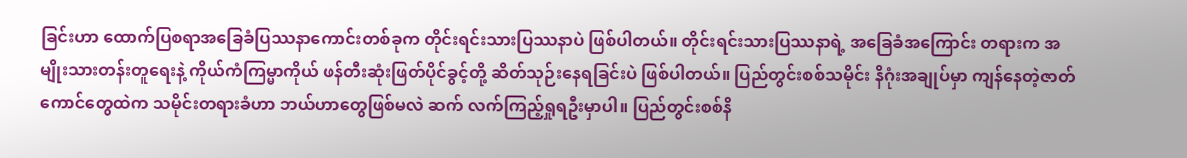ခြင်းဟာ ထောက်ပြစရာအခြေခံပြဿနာကောင်းတစ်ခုက တိုင်းရင်းသားပြဿနာပဲ ဖြစ်ပါတယ်။ တိုင်းရင်းသားပြဿနာရဲ့ အခြေခံအကြောင်း တရားက အမျိုးသားတန်းတူရေးနဲ့ ကိုယ်ကံကြမ္မာကိုယ် ဖန်တီးဆုံးဖြတ်ပိုင်ခွင့်တို့ ဆိတ်သုဉ်းနေရခြင်းပဲ ဖြစ်ပါတယ်။ ပြည်တွင်းစစ်သမိုင်း နိဂုံးအချုပ်မှာ ကျန်နေတဲ့ဇာတ်ကောင်တွေထဲက သမိုင်းတရားခံဟာ ဘယ်ဟာတွေဖြစ်မလဲ ဆက် လက်ကြည့်ရှုရဦးမှာပါ။ ပြည်တွင်းစစ်နိ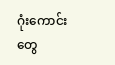ဂုံးကောင်းတွေ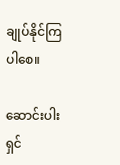ချုပ်နိုင်ကြပါစေ။

ဆောင်းပါးရှင်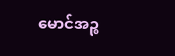မောင်အဉ္စ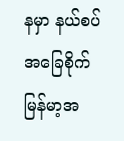နမှာ နယ်စပ်အခြေစိုက် မြန်မာ့အ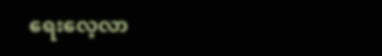ရေးလေ့လာ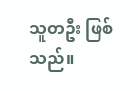သူတဦး ဖြစ်သည်။